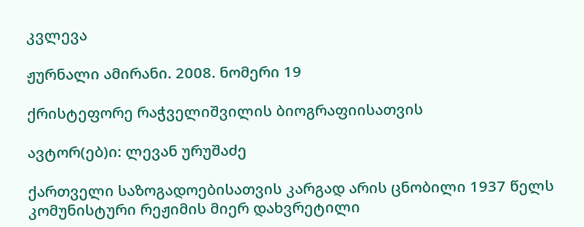კვლევა

ჟურნალი ამირანი. 2008. ნომერი 19

ქრისტეფორე რაჭველიშვილის ბიოგრაფიისათვის

ავტორ(ებ)ი: ლევან ურუშაძე

ქართველი საზოგადოებისათვის კარგად არის ცნობილი 1937 წელს კომუნისტური რეჟიმის მიერ დახვრეტილი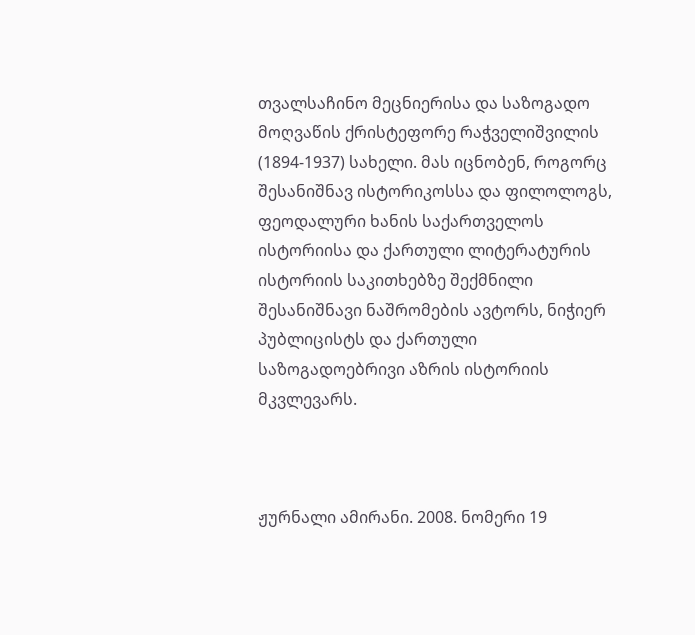თვალსაჩინო მეცნიერისა და საზოგადო მოღვაწის ქრისტეფორე რაჭველიშვილის (1894-1937) სახელი. მას იცნობენ, როგორც შესანიშნავ ისტორიკოსსა და ფილოლოგს, ფეოდალური ხანის საქართველოს ისტორიისა და ქართული ლიტერატურის ისტორიის საკითხებზე შექმნილი შესანიშნავი ნაშრომების ავტორს, ნიჭიერ პუბლიცისტს და ქართული საზოგადოებრივი აზრის ისტორიის მკვლევარს.



ჟურნალი ამირანი. 2008. ნომერი 19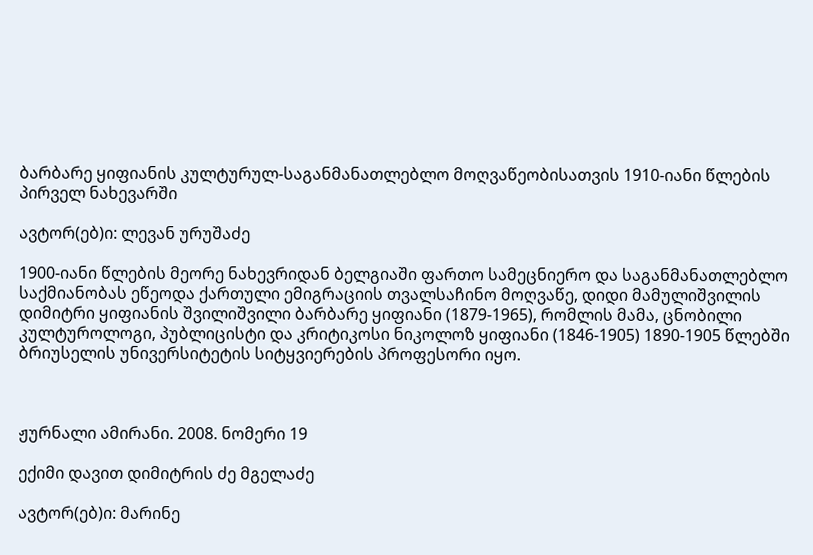ბარბარე ყიფიანის კულტურულ-საგანმანათლებლო მოღვაწეობისათვის 1910-იანი წლების პირველ ნახევარში

ავტორ(ებ)ი: ლევან ურუშაძე

1900-იანი წლების მეორე ნახევრიდან ბელგიაში ფართო სამეცნიერო და საგანმანათლებლო საქმიანობას ეწეოდა ქართული ემიგრაციის თვალსაჩინო მოღვაწე, დიდი მამულიშვილის დიმიტრი ყიფიანის შვილიშვილი ბარბარე ყიფიანი (1879-1965), რომლის მამა, ცნობილი კულტუროლოგი, პუბლიცისტი და კრიტიკოსი ნიკოლოზ ყიფიანი (1846-1905) 1890-1905 წლებში ბრიუსელის უნივერსიტეტის სიტყვიერების პროფესორი იყო.



ჟურნალი ამირანი. 2008. ნომერი 19

ექიმი დავით დიმიტრის ძე მგელაძე

ავტორ(ებ)ი: მარინე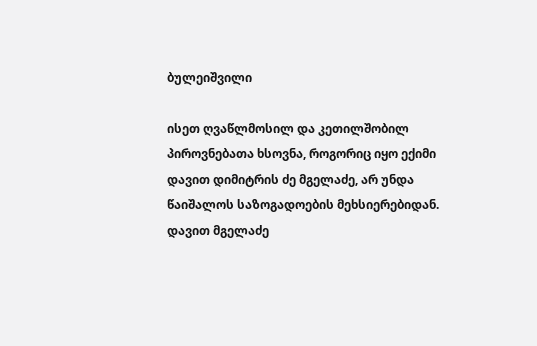ბულეიშვილი

ისეთ ღვაწლმოსილ და კეთილშობილ პიროვნებათა ხსოვნა, როგორიც იყო ექიმი დავით დიმიტრის ძე მგელაძე, არ უნდა წაიშალოს საზოგადოების მეხსიერებიდან.
დავით მგელაძე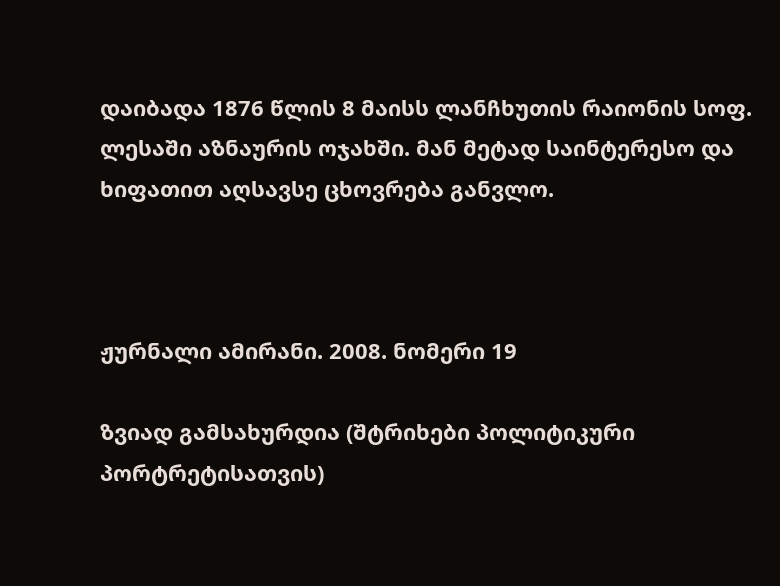დაიბადა 1876 წლის 8 მაისს ლანჩხუთის რაიონის სოფ. ლესაში აზნაურის ოჯახში. მან მეტად საინტერესო და ხიფათით აღსავსე ცხოვრება განვლო.



ჟურნალი ამირანი. 2008. ნომერი 19

ზვიად გამსახურდია (შტრიხები პოლიტიკური პორტრეტისათვის)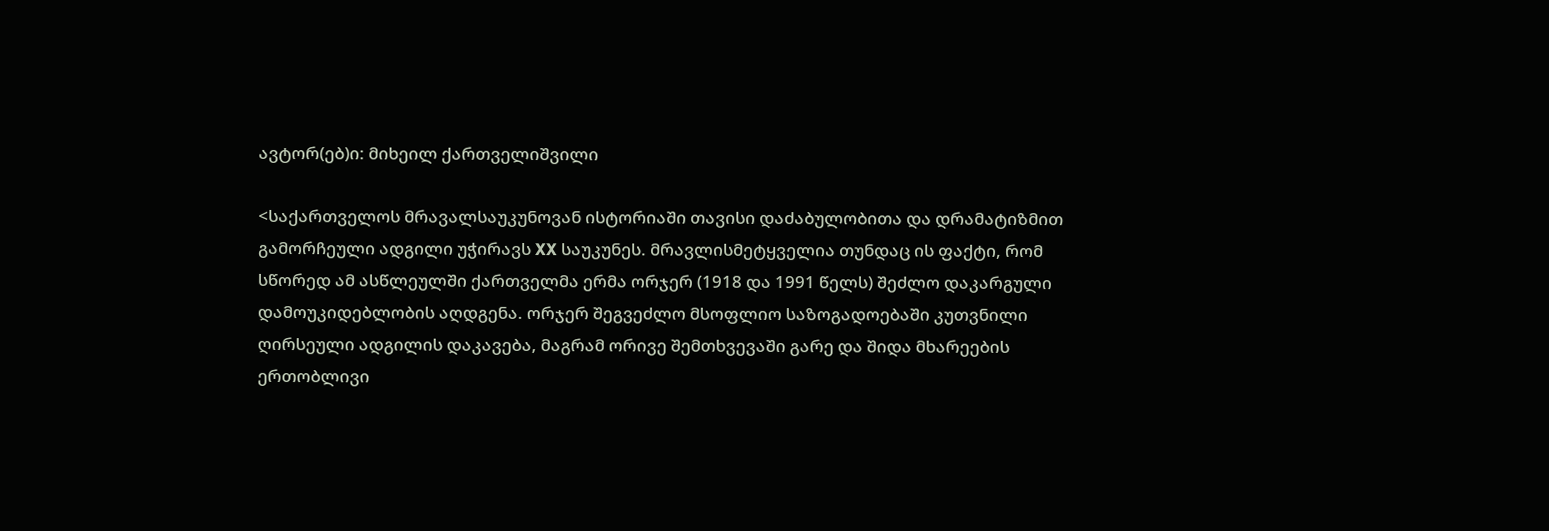ავტორ(ებ)ი: მიხეილ ქართველიშვილი

<საქართველოს მრავალსაუკუნოვან ისტორიაში თავისი დაძაბულობითა და დრამატიზმით გამორჩეული ადგილი უჭირავს XX საუკუნეს. მრავლისმეტყველია თუნდაც ის ფაქტი, რომ სწორედ ამ ასწლეულში ქართველმა ერმა ორჯერ (1918 და 1991 წელს) შეძლო დაკარგული დამოუკიდებლობის აღდგენა. ორჯერ შეგვეძლო მსოფლიო საზოგადოებაში კუთვნილი ღირსეული ადგილის დაკავება, მაგრამ ორივე შემთხვევაში გარე და შიდა მხარეების ერთობლივი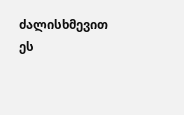ძალისხმევით ეს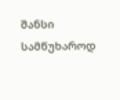შანსი სამწუხაროდ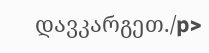დავკარგეთ./p>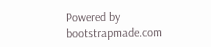Powered by bootstrapmade.com